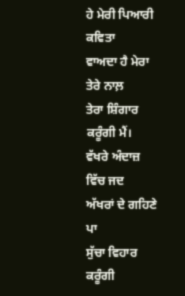ਹੇ ਮੇਰੀ ਪਿਆਰੀ ਕਵਿਤਾ
ਵਾਅਦਾ ਹੈ ਮੇਰਾ ਤੇਰੇ ਨਾਲ਼
ਤੇਰਾ ਸ਼ਿੰਗਾਰ ਕਰੂੰਗੀ ਮੈਂ।
ਵੱਖਰੇ ਅੰਦਾਜ਼ ਵਿੱਚ ਜਦ
ਅੱਖਰਾਂ ਦੇ ਗਹਿਣੇ ਪਾ
ਸੁੱਚਾ ਵਿਹਾਰ ਕਰੂੰਗੀ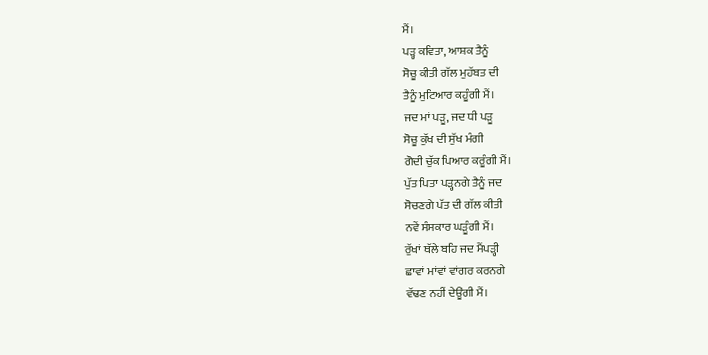ਮੈਂ।
ਪੜ੍ਹ ਕਵਿਤਾ, ਆਸ਼ਕ ਤੈਨੂੰ
ਸੋਚੂ ਕੀਤੀ ਗੱਲ ਮੁਹੱਬਤ ਦੀ
ਤੈਨੂੰ ਮੁਟਿਆਰ ਕਹੂੰਗੀ ਮੈਂ।
ਜਦ ਮਾਂ ਪੜੂ, ਜਦ ਧੀ ਪੜੂ
ਸੋਚੂ ਕੁੱਖ ਦੀ ਸੁੱਖ ਮੰਗੀ
ਗੋਦੀ ਚੁੱਕ ਪਿਆਰ ਕਰੂੰਗੀ ਮੈਂ।
ਪੁੱਤ ਪਿਤਾ ਪੜ੍ਹਨਗੇ ਤੈਨੂੰ ਜਦ
ਸੋਚਣਗੇ ਪੱਤ ਦੀ ਗੱਲ ਕੀਤੀ
ਨਵੇਂ ਸੰਸਕਾਰ ਘੜੂੰਗੀ ਮੈਂ।
ਰੁੱਖਾਂ ਥੱਲੇ ਬਹਿ ਜਦ ਮੈਂਪੜ੍ਹੀ
ਛਾਵਾਂ ਮਾਂਵਾਂ ਵਾਂਗਰ ਕਰਨਗੇ
ਵੱਢਣ ਨਹੀਂ ਦੇਊਂਗੀ ਮੈਂ।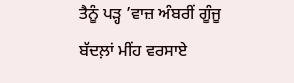ਤੈਨੂੰ ਪੜ੍ਹ ’ਵਾਜ਼ ਅੰਬਰੀਂ ਗੂੰਜੂ
ਬੱਦਲ਼ਾਂ ਮੀਂਹ ਵਰਸਾਏ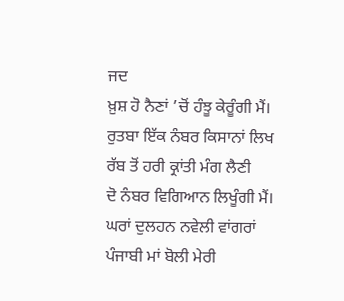ਜਦ
ਖ਼ੁਸ਼ ਹੋ ਨੈਣਾਂ ’ਚੋਂ ਹੰਝੂ ਕੇਰੂੰਗੀ ਮੈਂ।
ਰੁਤਬਾ ਇੱਕ ਨੰਬਰ ਕਿਸਾਨਾਂ ਲਿਖ
ਰੱਬ ਤੋਂ ਹਰੀ ਕ੍ਰਾਂਤੀ ਮੰਗ ਲੈਣੀ
ਦੋ ਨੰਬਰ ਵਿਗਿਆਨ ਲਿਖੂੰਗੀ ਮੈਂ।
ਘਰਾਂ ਦੁਲਹਨ ਨਵੇਲੀ ਵਾਂਗਰਾਂ
ਪੰਜਾਬੀ ਮਾਂ ਬੋਲੀ ਮੇਰੀ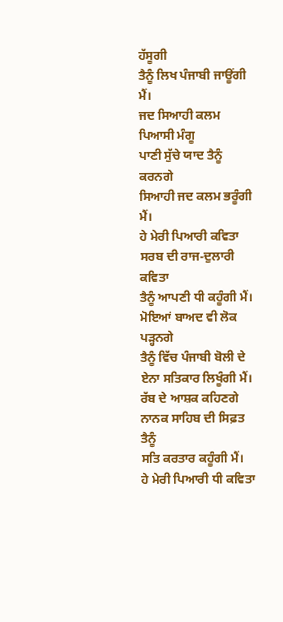ਹੱਸੂਗੀ
ਤੈਨੂੰ ਲਿਖ ਪੰਜਾਬੀ ਜਾਊਂਗੀ ਮੈਂ।
ਜਦ ਸਿਆਹੀ ਕਲਮ ਪਿਆਸੀ ਮੰਗੂ
ਪਾਣੀ ਸੁੱਚੇ ਯਾਦ ਤੈਨੂੰ ਕਰਨਗੇ
ਸਿਆਹੀ ਜਦ ਕਲਮ ਭਰੂੰਗੀ ਮੈਂ।
ਹੇ ਮੇਰੀ ਪਿਆਰੀ ਕਵਿਤਾ
ਸਰਬ ਦੀ ਰਾਜ-ਦੁਲਾਰੀ ਕਵਿਤਾ
ਤੈਨੂੰ ਆਪਣੀ ਧੀ ਕਹੂੰਗੀ ਮੈਂ।
ਮੋਇਆਂ ਬਾਅਦ ਵੀ ਲੋਕ ਪੜ੍ਹਨਗੇ
ਤੈਨੂੰ ਵਿੱਚ ਪੰਜਾਬੀ ਬੋਲੀ ਦੇ
ਏਨਾ ਸਤਿਕਾਰ ਲਿਖੂੰਗੀ ਮੈਂ।
ਰੱਬ ਦੇ ਆਸ਼ਕ ਕਹਿਣਗੇ
ਨਾਨਕ ਸਾਹਿਬ ਦੀ ਸਿਫ਼ਤ ਤੈਨੂੰ
ਸਤਿ ਕਰਤਾਰ ਕਹੂੰਗੀ ਮੈਂ।
ਹੇ ਮੇਰੀ ਪਿਆਰੀ ਧੀ ਕਵਿਤਾ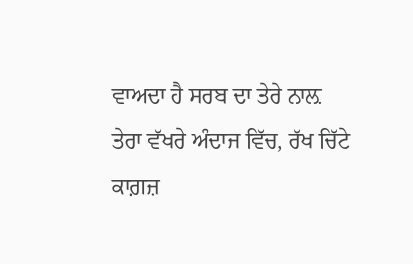ਵਾਅਦਾ ਹੈ ਸਰਬ ਦਾ ਤੇਰੇ ਨਾਲ਼
ਤੇਰਾ ਵੱਖਰੇ ਅੰਦਾਜ ਵਿੱਚ, ਰੱਖ ਚਿੱਟੇ ਕਾਗ਼ਜ਼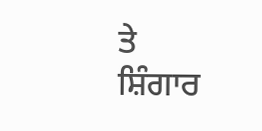ਤੇ
ਸ਼ਿੰਗਾਰ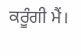ਕਰੂੰਗੀ ਮੈਂ।